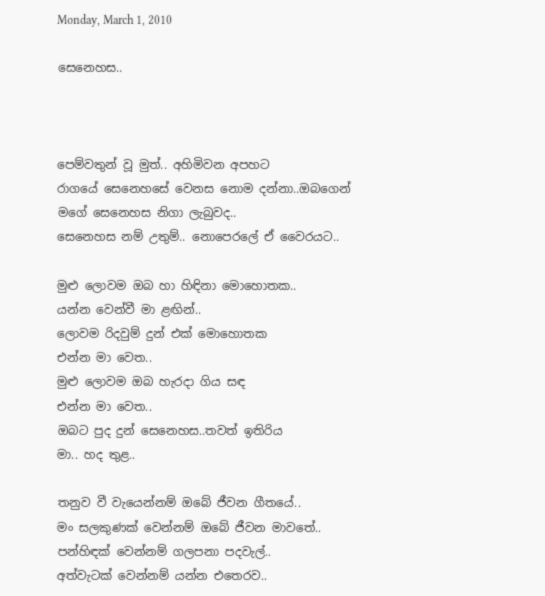Monday, March 1, 2010

සෙනෙහස..



පෙම්වතුන් වූ මුත්.. අහිමිවන අපහට
රාගයේ සෙනෙහසේ වෙනස නොම දන්නා..ඔබගෙන්
මගේ සෙනෙහස නිගා ලැබුවද..
සෙනෙහස නම් උතුම්.. නොපෙරලේ ඒ වෛරයට..

මුළු ලොවම ඔබ හා හිඳිනා මොහොතක..
යන්න වෙන්වී මා ළඟින්..
ලොවම රිදවුම් දුන් එක් මොහොතක
එන්න මා වෙත..
මුළු ලොවම ඔබ හැරදා ගිය සඳ
එන්න මා වෙත..
ඔබට පුද දුන් සෙනෙහස..තවත් ඉතිරිය
මා.. හද තුළ..

තනුව වී වැයෙන්නම් ඔබේ ජීවන ගීතයේ..
මං සලකුණක් වෙන්නම් ඔබේ ජීවන මාවතේ..
පන්හිඳක් වෙන්නම් ගලපනා පදවැල්..
අත්වැටක් වෙන්නම් යන්න එතෙරව..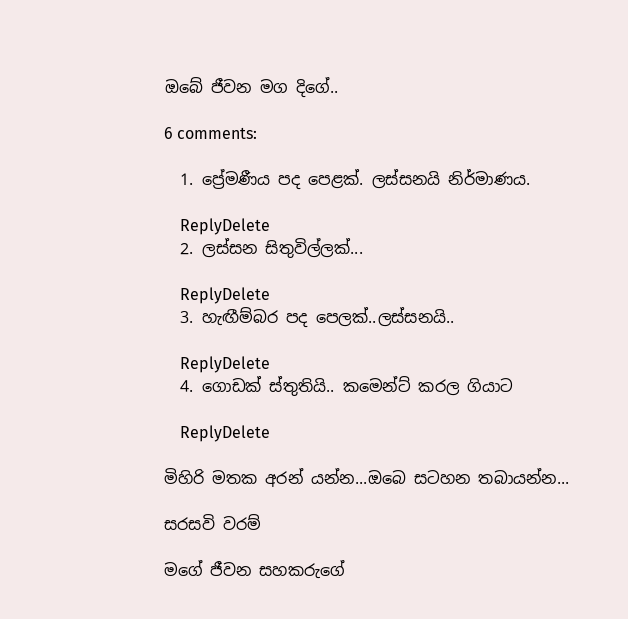ඔබේ ජීවන මග දිගේ..

6 comments:

  1. ප්‍රේමණීය පද පෙළක්. ලස්සනයි නිර්මාණය.

    ReplyDelete
  2. ලස්සන සිතුවිල්ලක්...

    ReplyDelete
  3. හැඟීම්බර පද පෙලක්..ලස්සනයි..

    ReplyDelete
  4. ගොඩක් ස්තුතියි.. කමෙන්ට් කරල ගියාට

    ReplyDelete

මිහිරි මතක අරන් යන්න...ඔබෙ සටහන තබායන්න...

සරසවි වරම්

මගේ ජීවන සහකරුගේ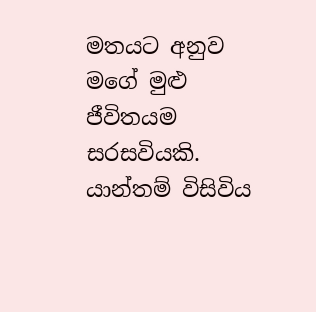මතයට අනුව මගේ මුළු ජීවිතයම සරසවියකි.  යාන්තම් විසිවිය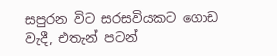සපුරන විට සරසවියකට ගොඩ වැදී, එතැන් පටන්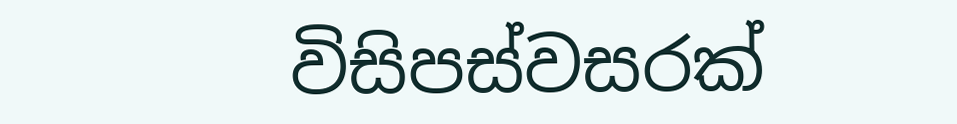විසිපස්වසරක්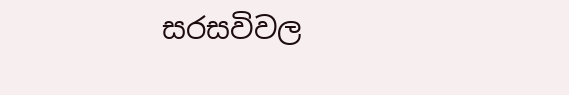සරසවිවල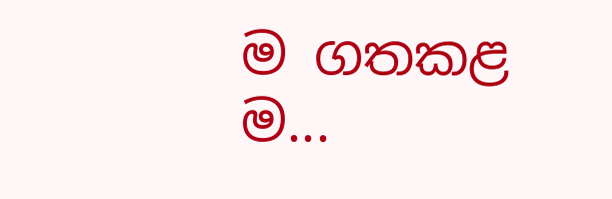ම ගතකළ ම...